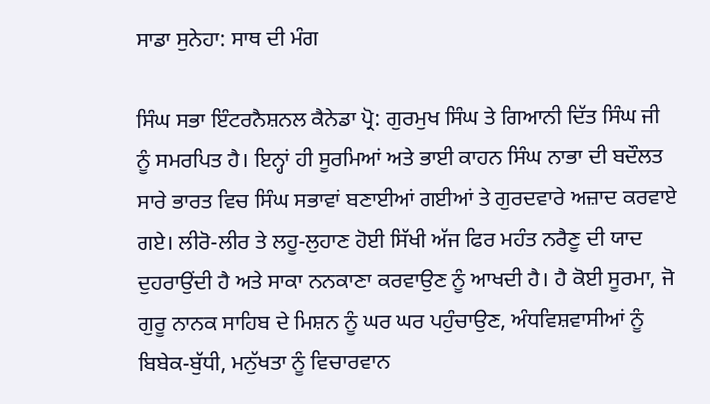ਸਾਡਾ ਸੁਨੇਹਾ: ਸਾਥ ਦੀ ਮੰਗ

ਸਿੰਘ ਸਭਾ ਇੰਟਰਨੈਸ਼ਨਲ ਕੈਨੇਡਾ ਪ੍ਰੋ: ਗੁਰਮੁਖ ਸਿੰਘ ਤੇ ਗਿਆਨੀ ਦਿੱਤ ਸਿੰਘ ਜੀ ਨੂੰ ਸਮਰਪਿਤ ਹੈ। ਇਨ੍ਹਾਂ ਹੀ ਸੂਰਮਿਆਂ ਅਤੇ ਭਾਈ ਕਾਹਨ ਸਿੰਘ ਨਾਭਾ ਦੀ ਬਦੌਲਤ ਸਾਰੇ ਭਾਰਤ ਵਿਚ ਸਿੰਘ ਸਭਾਵਾਂ ਬਣਾਈਆਂ ਗਈਆਂ ਤੇ ਗੁਰਦਵਾਰੇ ਅਜ਼ਾਦ ਕਰਵਾਏ ਗਏ। ਲੀਰੋ-ਲੀਰ ਤੇ ਲਹੂ-ਲੁਹਾਣ ਹੋਈ ਸਿੱਖੀ ਅੱਜ ਫਿਰ ਮਹੰਤ ਨਰੈਣੂ ਦੀ ਯਾਦ ਦੁਹਰਾਉਂਦੀ ਹੈ ਅਤੇ ਸਾਕਾ ਨਨਕਾਣਾ ਕਰਵਾਉਣ ਨੂੰ ਆਖਦੀ ਹੈ। ਹੈ ਕੋਈ ਸੂਰਮਾ, ਜੋ ਗੁਰੂ ਨਾਨਕ ਸਾਹਿਬ ਦੇ ਮਿਸ਼ਨ ਨੂੰ ਘਰ ਘਰ ਪਹੁੰਚਾਉਣ, ਅੰਧਵਿਸ਼ਵਾਸੀਆਂ ਨੂੰ ਬਿਬੇਕ-ਬੁੱਧੀ, ਮਨੁੱਖਤਾ ਨੂੰ ਵਿਚਾਰਵਾਨ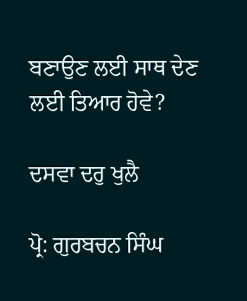ਬਣਾਉਣ ਲਈ ਸਾਥ ਦੇਣ ਲਈ ਤਿਆਰ ਹੋਵੇ?

ਦਸਵਾ ਦਰੁ ਖੁਲੈ

ਪ੍ਰੋ: ਗੁਰਬਚਨ ਸਿੰਘ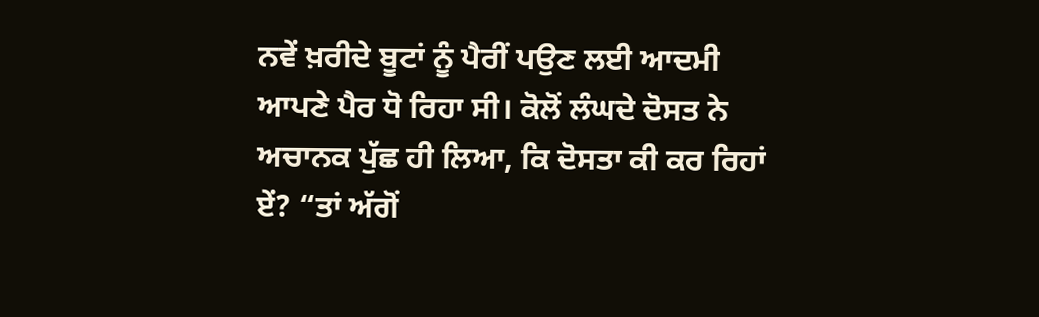ਨਵੇਂ ਖ਼ਰੀਦੇ ਬੂਟਾਂ ਨੂੰ ਪੈਰੀਂ ਪਉਣ ਲਈ ਆਦਮੀ ਆਪਣੇ ਪੈਰ ਧੋ ਰਿਹਾ ਸੀ। ਕੋਲੋਂ ਲੰਘਦੇ ਦੋਸਤ ਨੇ ਅਚਾਨਕ ਪੁੱਛ ਹੀ ਲਿਆ, ਕਿ ਦੋਸਤਾ ਕੀ ਕਰ ਰਿਹਾਂ ਏਂ? “ਤਾਂ ਅੱਗੋਂ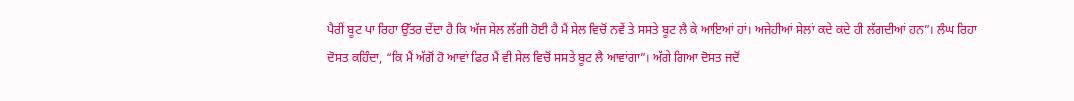ਪੈਰੀਂ ਬੂਟ ਪਾ ਰਿਹਾ ਉੱਤਰ ਦੇਂਦਾ ਹੈ ਕਿ ਅੱਜ ਸੇਲ ਲੱਗੀ ਹੋਈ ਹੈ ਮੈਂ ਸੇਲ ਵਿਚੋਂ ਨਵੇਂ ਤੇ ਸਸਤੇ ਬੂਟ ਲੈ ਕੇ ਆਇਆਂ ਹਾਂ। ਅਜੇਹੀਆਂ ਸੇਲਾਂ ਕਦੇ ਕਦੇ ਹੀ ਲੱਗਦੀਆਂ ਹਨ”। ਲੰਘ ਰਿਹਾ ਦੋਸਤ ਕਹਿੰਦਾ, “ਕਿ ਮੈਂ ਅੱਗੋਂ ਹੋ ਆਵਾਂ ਫਿਰ ਮੈਂ ਵੀ ਸੇਲ ਵਿਚੋਂ ਸਸਤੇ ਬੂਟ ਲੈ ਆਵਾਂਗਾ”। ਅੱਗੇ ਗਿਆ ਦੋਸਤ ਜਦੋਂ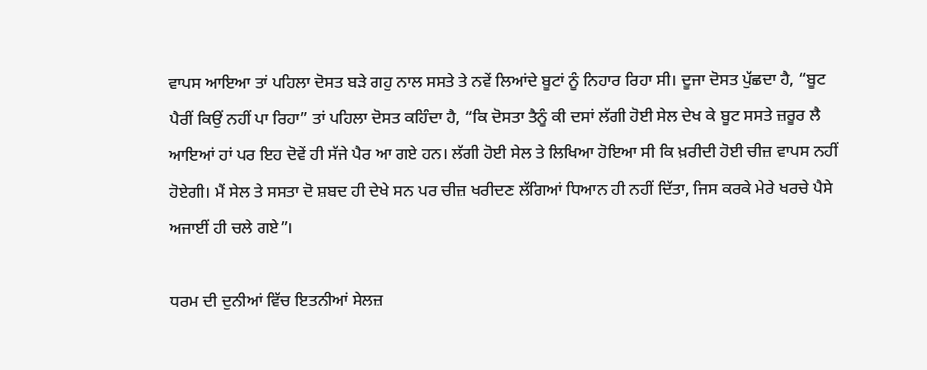ਵਾਪਸ ਆਇਆ ਤਾਂ ਪਹਿਲਾ ਦੋਸਤ ਬੜੇ ਗਹੁ ਨਾਲ ਸਸਤੇ ਤੇ ਨਵੇਂ ਲਿਆਂਦੇ ਬੂਟਾਂ ਨੂੰ ਨਿਹਾਰ ਰਿਹਾ ਸੀ। ਦੂਜਾ ਦੋਸਤ ਪੁੱਛਦਾ ਹੈ, “ਬੂਟ ਪੈਰੀਂ ਕਿਉਂ ਨਹੀਂ ਪਾ ਰਿਹਾ” ਤਾਂ ਪਹਿਲਾ ਦੋਸਤ ਕਹਿੰਦਾ ਹੈ, “ਕਿ ਦੋਸਤਾ ਤੈਨੂੰ ਕੀ ਦਸਾਂ ਲੱਗੀ ਹੋਈ ਸੇਲ ਦੇਖ ਕੇ ਬੂਟ ਸਸਤੇ ਜ਼ਰੂਰ ਲੈ ਆਇਆਂ ਹਾਂ ਪਰ ਇਹ ਦੋਵੇਂ ਹੀ ਸੱਜੇ ਪੈਰ ਆ ਗਏ ਹਨ। ਲੱਗੀ ਹੋਈ ਸੇਲ ਤੇ ਲਿਖਿਆ ਹੋਇਆ ਸੀ ਕਿ ਖ਼ਰੀਦੀ ਹੋਈ ਚੀਜ਼ ਵਾਪਸ ਨਹੀਂ ਹੋਏਗੀ। ਮੈਂ ਸੇਲ ਤੇ ਸਸਤਾ ਦੋ ਸ਼ਬਦ ਹੀ ਦੇਖੇ ਸਨ ਪਰ ਚੀਜ਼ ਖਰੀਦਣ ਲੱਗਿਆਂ ਧਿਆਨ ਹੀ ਨਹੀਂ ਦਿੱਤਾ, ਜਿਸ ਕਰਕੇ ਮੇਰੇ ਖਰਚੇ ਪੈਸੇ ਅਜਾਈਂ ਹੀ ਚਲੇ ਗਏ”।

ਧਰਮ ਦੀ ਦੁਨੀਆਂ ਵਿੱਚ ਇਤਨੀਆਂ ਸੇਲਜ਼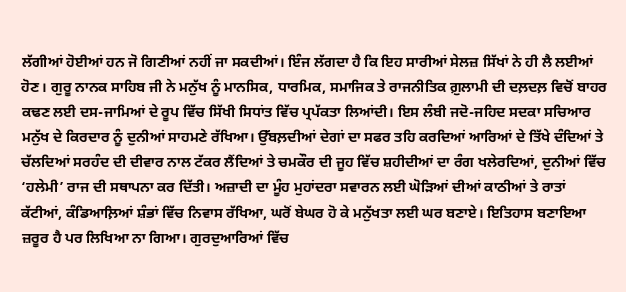ਲੱਗੀਆਂ ਹੋਈਆਂ ਹਨ ਜੋ ਗਿਣੀਆਂ ਨਹੀਂ ਜਾ ਸਕਦੀਆਂ। ਇੰਜ ਲੱਗਦਾ ਹੈ ਕਿ ਇਹ ਸਾਰੀਆਂ ਸੇਲਜ਼ ਸਿੱਖਾਂ ਨੇ ਹੀ ਲੈ ਲਈਆਂ ਹੋਣ। ਗੁਰੂ ਨਾਨਕ ਸਾਹਿਬ ਜੀ ਨੇ ਮਨੁੱਖ ਨੂੰ ਮਾਨਸਿਕ, ਧਾਰਮਿਕ, ਸਮਾਜਿਕ ਤੇ ਰਾਜਨੀਤਿਕ ਗ਼ੁਲਾਮੀ ਦੀ ਦਲ਼ਦਲ਼ ਵਿਚੋਂ ਬਾਹਰ ਕਢਣ ਲਈ ਦਸ-ਜਾਮਿਆਂ ਦੇ ਰੂਪ ਵਿੱਚ ਸਿੱਖੀ ਸਿਧਾਂਤ ਵਿੱਚ ਪ੍ਰਪੱਕਤਾ ਲਿਆਂਦੀ। ਇਸ ਲੰਬੀ ਜਦੋ-ਜਹਿਦ ਸਦਕਾ ਸਚਿਆਰ ਮਨੁੱਖ ਦੇ ਕਿਰਦਾਰ ਨੂੰ ਦੁਨੀਆਂ ਸਾਹਮਣੇ ਰੱਖਿਆ। ਉੱਬਲ਼ਦੀਆਂ ਦੇਗਾਂ ਦਾ ਸਫਰ ਤਹਿ ਕਰਦਿਆਂ ਆਰਿਆਂ ਦੇ ਤਿੱਖੇ ਦੰਦਿਆਂ ਤੇ ਚੱਲਦਿਆਂ ਸਰਹੰਦ ਦੀ ਦੀਵਾਰ ਨਾਲ ਟੱਕਰ ਲੈਂਦਿਆਂ ਤੇ ਚਮਕੌਰ ਦੀ ਜੂਹ ਵਿੱਚ ਸ਼ਹੀਦੀਆਂ ਦਾ ਰੰਗ ਖਲੇਰਦਿਆਂ, ਦੁਨੀਆਂ ਵਿੱਚ ‘ਹਲੇਮੀ’ ਰਾਜ ਦੀ ਸਥਾਪਨਾ ਕਰ ਦਿੱਤੀ। ਅਜ਼ਾਦੀ ਦਾ ਮੂੰਹ ਮੁਹਾਂਦਰਾ ਸਵਾਰਨ ਲਈ ਘੋੜਿਆਂ ਦੀਆਂ ਕਾਠੀਆਂ ਤੇ ਰਾਤਾਂ ਕੱਟੀਆਂ, ਕੰਡਿਆਲ਼ਿਆਂ ਸ਼ੰਭਾਂ ਵਿੱਚ ਨਿਵਾਸ ਰੱਖਿਆ, ਘਰੋਂ ਬੇਘਰ ਹੋ ਕੇ ਮਨੁੱਖਤਾ ਲਈ ਘਰ ਬਣਾਏ। ਇਤਿਹਾਸ ਬਣਾਇਆ ਜ਼ਰੂਰ ਹੈ ਪਰ ਲਿਖਿਆ ਨਾ ਗਿਆ। ਗੁਰਦੁਆਰਿਆਂ ਵਿੱਚ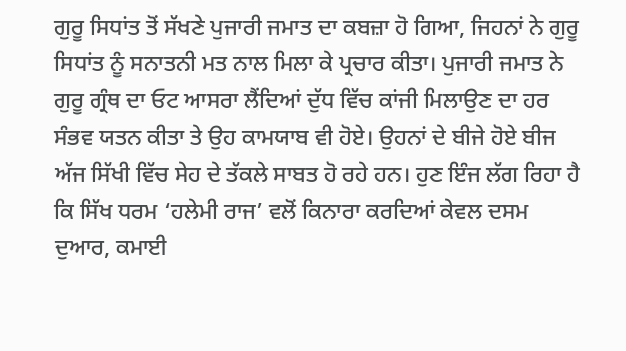ਗੁਰੂ ਸਿਧਾਂਤ ਤੋਂ ਸੱਖਣੇ ਪੁਜਾਰੀ ਜਮਾਤ ਦਾ ਕਬਜ਼ਾ ਹੋ ਗਿਆ, ਜਿਹਨਾਂ ਨੇ ਗੁਰੂ ਸਿਧਾਂਤ ਨੂੰ ਸਨਾਤਨੀ ਮਤ ਨਾਲ ਮਿਲਾ ਕੇ ਪ੍ਰਚਾਰ ਕੀਤਾ। ਪੁਜਾਰੀ ਜਮਾਤ ਨੇ ਗੁਰੂ ਗ੍ਰੰਥ ਦਾ ਓਟ ਆਸਰਾ ਲੈਂਦਿਆਂ ਦੁੱਧ ਵਿੱਚ ਕਾਂਜੀ ਮਿਲਾਉਣ ਦਾ ਹਰ ਸੰਭਵ ਯਤਨ ਕੀਤਾ ਤੇ ਉਹ ਕਾਮਯਾਬ ਵੀ ਹੋਏ। ਉਹਨਾਂ ਦੇ ਬੀਜੇ ਹੋਏ ਬੀਜ ਅੱਜ ਸਿੱਖੀ ਵਿੱਚ ਸੇਹ ਦੇ ਤੱਕਲੇ ਸਾਬਤ ਹੋ ਰਹੇ ਹਨ। ਹੁਣ ਇੰਜ ਲੱਗ ਰਿਹਾ ਹੈ ਕਿ ਸਿੱਖ ਧਰਮ ‘ਹਲੇਮੀ ਰਾਜ’ ਵਲੋਂ ਕਿਨਾਰਾ ਕਰਦਿਆਂ ਕੇਵਲ ਦਸਮ ਦੁਆਰ, ਕਮਾਈ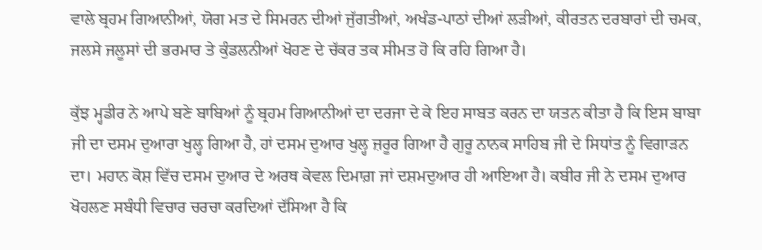ਵਾਲੇ ਬ੍ਰਹਮ ਗਿਆਨੀਆਂ, ਯੋਗ ਮਤ ਦੇ ਸਿਮਰਨ ਦੀਆਂ ਜੁੱਗਤੀਆਂ, ਅਖੰਡ-ਪਾਠਾਂ ਦੀਆਂ ਲੜੀਆਂ, ਕੀਰਤਨ ਦਰਬਾਰਾਂ ਦੀ ਚਮਕ, ਜਲਸੇ ਜਲੂਸਾਂ ਦੀ ਭਰਮਾਰ ਤੇ ਕੁੰਡਲਨੀਆਂ ਖੋਹਣ ਦੇ ਚੱਕਰ ਤਕ ਸੀਮਤ ਹੋ ਕਿ ਰਹਿ ਗਿਆ ਹੈ।

ਕੁੱਝ ਮ੍ਹਡੀਰ ਨੇ ਆਪੇ ਬਣੇ ਬਾਬਿਆਂ ਨੂੰ ਬ੍ਰਹਮ ਗਿਆਨੀਆਂ ਦਾ ਦਰਜਾ ਦੇ ਕੇ ਇਹ ਸਾਬਤ ਕਰਨ ਦਾ ਯਤਨ ਕੀਤਾ ਹੈ ਕਿ ਇਸ ਬਾਬਾ ਜੀ ਦਾ ਦਸਮ ਦੁਆਰਾ ਖੁਲ੍ਹ ਗਿਆ ਹੈ, ਹਾਂ ਦਸਮ ਦੁਆਰ ਖੁਲ੍ਹ ਜ਼ਰੂਰ ਗਿਆ ਹੈ ਗੁਰੂ ਨਾਨਕ ਸਾਹਿਬ ਜੀ ਦੇ ਸਿਧਾਂਤ ਨੂੰ ਵਿਗਾੜਨ ਦਾ। ਮਹਾਨ ਕੋਸ਼ ਵਿੱਚ ਦਸਮ ਦੁਆਰ ਦੇ ਅਰਥ ਕੇਵਲ ਦਿਮਾਗ਼ ਜਾਂ ਦਸ਼ਮਦੁਆਰ ਹੀ ਆਇਆ ਹੈ। ਕਬੀਰ ਜੀ ਨੇ ਦਸਮ ਦੁਆਰ ਖੋਹਲਣ ਸਬੰਧੀ ਵਿਚਾਰ ਚਰਚਾ ਕਰਦਿਆਂ ਦੱਸਿਆ ਹੈ ਕਿ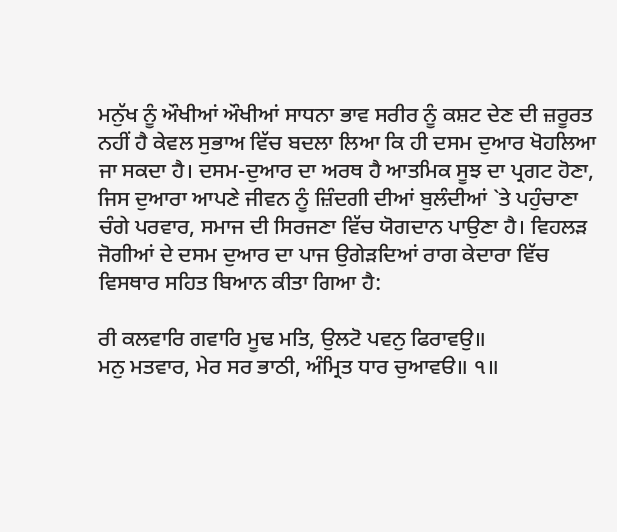ਮਨੁੱਖ ਨੂੰ ਔਖੀਆਂ ਔਖੀਆਂ ਸਾਧਨਾ ਭਾਵ ਸਰੀਰ ਨੂੰ ਕਸ਼ਟ ਦੇਣ ਦੀ ਜ਼ਰੂਰਤ ਨਹੀਂ ਹੈ ਕੇਵਲ ਸੁਭਾਅ ਵਿੱਚ ਬਦਲਾ ਲਿਆ ਕਿ ਹੀ ਦਸਮ ਦੁਆਰ ਖੋਹਲਿਆ ਜਾ ਸਕਦਾ ਹੈ। ਦਸਮ-ਦੁਆਰ ਦਾ ਅਰਥ ਹੈ ਆਤਮਿਕ ਸੂਝ ਦਾ ਪ੍ਰਗਟ ਹੋਣਾ, ਜਿਸ ਦੁਆਰਾ ਆਪਣੇ ਜੀਵਨ ਨੂੰ ਜ਼ਿੰਦਗੀ ਦੀਆਂ ਬੁਲੰਦੀਆਂ `ਤੇ ਪਹੁੰਚਾਣਾ ਚੰਗੇ ਪਰਵਾਰ, ਸਮਾਜ ਦੀ ਸਿਰਜਣਾ ਵਿੱਚ ਯੋਗਦਾਨ ਪਾਉਣਾ ਹੈ। ਵਿਹਲੜ ਜੋਗੀਆਂ ਦੇ ਦਸਮ ਦੁਆਰ ਦਾ ਪਾਜ ਉਗੇੜਦਿਆਂ ਰਾਗ ਕੇਦਾਰਾ ਵਿੱਚ ਵਿਸਥਾਰ ਸਹਿਤ ਬਿਆਨ ਕੀਤਾ ਗਿਆ ਹੈ:

ਰੀ ਕਲਵਾਰਿ ਗਵਾਰਿ ਮੂਢ ਮਤਿ, ਉਲਟੋ ਪਵਨੁ ਫਿਰਾਵਉ॥
ਮਨੁ ਮਤਵਾਰ, ਮੇਰ ਸਰ ਭਾਠੀ, ਅੰਮ੍ਰਿਤ ਧਾਰ ਚੁਆਵੳ॥ ੧॥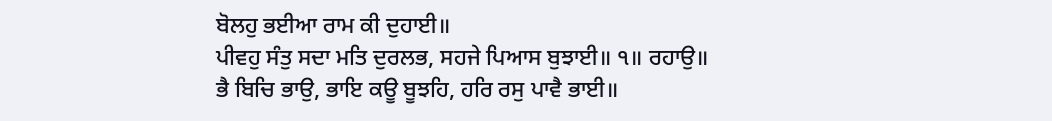ਬੋਲਹੁ ਭਈਆ ਰਾਮ ਕੀ ਦੁਹਾਈ॥
ਪੀਵਹੁ ਸੰਤੁ ਸਦਾ ਮਤਿ ਦੁਰਲਭ, ਸਹਜੇ ਪਿਆਸ ਬੁਝਾਈ॥ ੧॥ ਰਹਾਉ॥
ਭੈ ਬਿਚਿ ਭਾਉ, ਭਾਇ ਕਊ ਬੂਝਹਿ, ਹਰਿ ਰਸੁ ਪਾਵੈ ਭਾਈ॥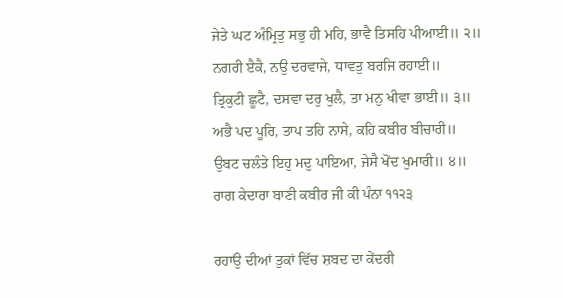ਜੇਤੇ ਘਟ ਅੰਮ੍ਰਿਤੁ ਸਭੁ ਹੀ ਮਹਿ, ਭਾਵੈ ਤਿਸਹਿ ਪੀਆਈ॥ ੨॥
ਨਗਰੀ ੲੈਕੈ, ਨਉ ਦਰਵਾਜੇ, ਧਾਵਤੁ ਬਰਜਿ ਰਹਾਈ॥
ਤ੍ਰਿਕੁਟੀ ਛੂਟੈ, ਦਸਵਾ ਦਰੁ ਖੁਲੈ, ਤਾ ਮਨੁ ਖੀਵਾ ਭਾਈ॥ ੩॥
ਅਭੈ ਪਦ ਪੂਰਿ, ਤਾਪ ਤਹਿ ਨਾਸੇ, ਕਹਿ ਕਬੀਰ ਬੀਚਾਰੀ॥
ਉਬਟ ਚਲੰਤੇ ਇਹੁ ਮਦੁ ਪਾਇਆ, ਜੇਸੈ ਖੋਂਦ ਖੁਮਾਰੀ॥ ੪॥
ਰਾਗ ਕੇਦਾਰਾ ਬਾਣੀ ਕਬੀਰ ਜੀ ਕੀ ਪੰਨਾ ੧੧੨੩

ਰਹਾਉ ਦੀਆਂ ਤੁਕਾਂ ਵਿੱਚ ਸ਼ਬਦ ਦਾ ਕੇਂਦਰੀ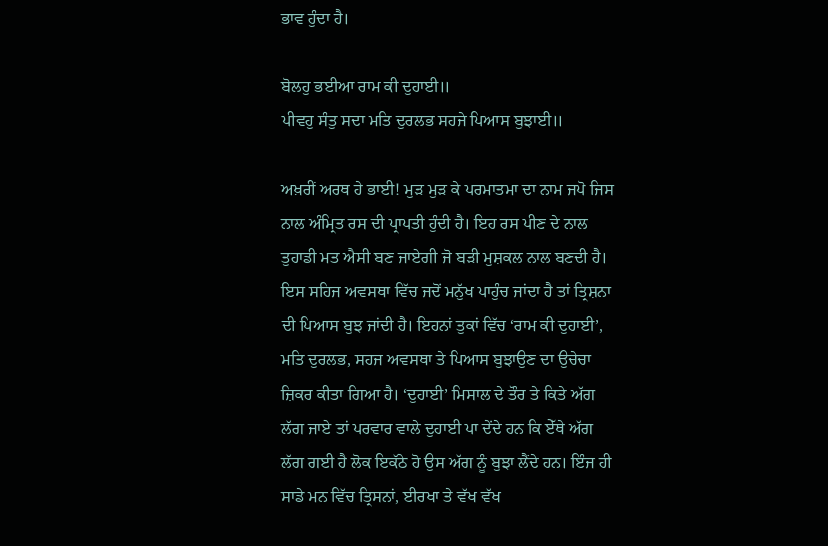ਭਾਵ ਹੁੰਦਾ ਹੈ।

ਬੋਲਹੁ ਭਈਆ ਰਾਮ ਕੀ ਦੁਹਾਈ॥
ਪੀਵਹੁ ਸੰਤੁ ਸਦਾ ਮਤਿ ਦੁਰਲਭ ਸਹਜੇ ਪਿਆਸ ਬੁਝਾਈ॥

ਅਖ਼ਰੀਂ ਅਰਥ ਹੇ ਭਾਈ! ਮੁੜ ਮੁੜ ਕੇ ਪਰਮਾਤਮਾ ਦਾ ਨਾਮ ਜਪੋ ਜਿਸ ਨਾਲ ਅੰਮ੍ਰਿਤ ਰਸ ਦੀ ਪ੍ਰਾਪਤੀ ਹੁੰਦੀ ਹੈ। ਇਹ ਰਸ ਪੀਣ ਦੇ ਨਾਲ ਤੁਹਾਡੀ ਮਤ ਐਸੀ ਬਣ ਜਾਏਗੀ ਜੋ ਬੜੀ ਮੁਸ਼ਕਲ ਨਾਲ ਬਣਦੀ ਹੈ। ਇਸ ਸਹਿਜ ਅਵਸਥਾ ਵਿੱਚ ਜਦੋਂ ਮਨੁੱਖ ਪਾਹੁੰਚ ਜਾਂਦਾ ਹੈ ਤਾਂ ਤ੍ਰਿਸ਼ਨਾ ਦੀ ਪਿਆਸ ਬੁਝ ਜਾਂਦੀ ਹੈ। ਇਹਨਾਂ ਤੁਕਾਂ ਵਿੱਚ ‘ਰਾਮ ਕੀ ਦੁਹਾਈ’, ਮਤਿ ਦੁਰਲਭ, ਸਹਜ ਅਵਸਥਾ ਤੇ ਪਿਆਸ ਬੁਝਾਉਣ ਦਾ ਉਚੇਚਾ ਜ਼ਿਕਰ ਕੀਤਾ ਗਿਆ ਹੈ। ‘ਦੁਹਾਈ’ ਮਿਸਾਲ ਦੇ ਤੌਰ ਤੇ ਕਿਤੇ ਅੱਗ ਲੱਗ ਜਾਏ ਤਾਂ ਪਰਵਾਰ ਵਾਲੇ ਦੁਹਾਈ ਪਾ ਦੇਂਦੇ ਹਨ ਕਿ ਏੱਥੇ ਅੱਗ ਲੱਗ ਗਈ ਹੈ ਲੋਕ ਇਕੱਠੇ ਹੋ ਉਸ ਅੱਗ ਨੂੰ ਬੁਝਾ ਲੈਂਦੇ ਹਨ। ਇੰਜ ਹੀ ਸਾਡੇ ਮਨ ਵਿੱਚ ਤ੍ਰਿਸਨਾਂ, ਈਰਖਾ ਤੇ ਵੱਖ ਵੱਖ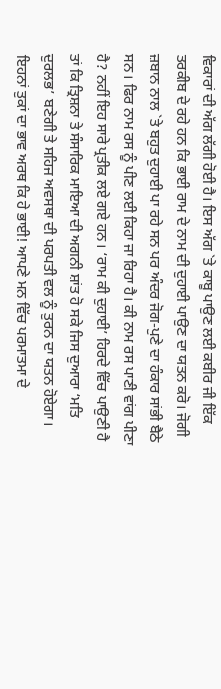ਵਿਕਾਰਾਂ ਦੀ ਅੱਗ ਲੱਗੀ ਹੋਈ ਹੈ। ਇਸ ਅੱਗ `ਤੇ ਕਾਬੂ ਪਾਉਣ ਲਈ ਕਬੀਰ ਜੀ ਇੱਕ ਤਰਕੀਬ ਦੇ ਰਹੇ ਹਨ ਕਿ ਭਾਈ ਰਾਮ ਦੇ ਨਾਮ ਦੀ ਦੁਹਾਈ ਪਾਉਣ ਦਾ ਯਤਨ ਕਰੋ। ਜੋਗੀ ਜ਼ਬਾਨ ਨਾਲ `ਤੇ ਬਹੁਤ ਦੁਹਾਈ ਪਾ ਰਹੇ ਸਨ ਪਰ ਅੰਦਰ ਜੋਗ-ਪੁਣੇ ਦਾ ਹੰਕਾਰ ਸਾਂਭੀ ਬੈਠੇ ਸਨ। ਫਿਰ ਨਾਮ ਰਸ ਨੂੰ ਪੀਣ ਲਈ ਕਿਹਾ ਜਾ ਰਿਹਾ ਹੈ। ਕੀ ਨਾਮ ਰਸ ਪਾਣੀ ਵਾਂਗ ਪੀਣਾ ਹੈ? ਨਹੀਂ ਇਹ ਸਾਰੇ ਪ੍ਰਤੀਕ ਲਏ ਗਏ ਹਨ। ‘ਰਾਮ ਕੀ ਦੁਹਾਈ’ ਹਿਰਦੇ ਵਿੱਚ ਪਾਉਣੀ ਹੈ ਤਾਂ ਕਿ ਤ੍ਰਿਸ਼ਨਾ ਤੇ ਸੰਸਾਰਿਕ ਮਾਇਆ ਦੀ ਅਗਨੀ ਸ਼ਾਂਤ ਹੋ ਸਕੇ ਜਿਸ ਦੁਆਰਾ ‘ਮਤਿ ਦੁਰਲਭ’ ਬਣੇਗੀ ਤੇ ਸਹਿਜ ਅਵਸਥਾ ਦੀ ਪਰਪਤੀ ਵਲ ਨੂੰ ਤੁਰਨ ਦਾ ਯਤਨ ਹੋਏਗਾ। ਇਹਨਾਂ ਤੁਕਾਂ ਦਾ ਭਾਵ ਅਰਥ ਕਿ ਹੇ ਭਾਈ! ਆਪਣੇ ਮਨ ਵਿੱਚ ਪਰਮਾਤਮਾ ਦੇ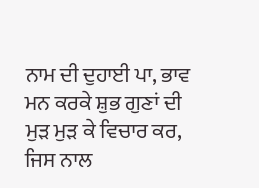ਨਾਮ ਦੀ ਦੁਹਾਈ ਪਾ, ਭਾਵ ਮਨ ਕਰਕੇ ਸ਼ੁਭ ਗੁਣਾਂ ਦੀ ਮੁੜ ਮੁੜ ਕੇ ਵਿਚਾਰ ਕਰ, ਜਿਸ ਨਾਲ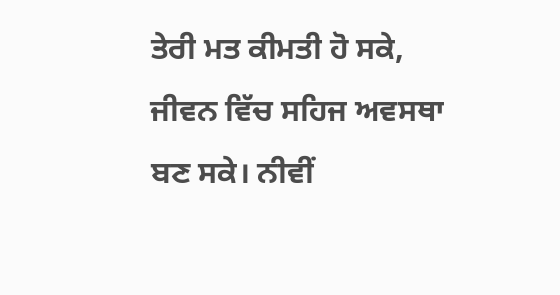ਤੇਰੀ ਮਤ ਕੀਮਤੀ ਹੋ ਸਕੇ, ਜੀਵਨ ਵਿੱਚ ਸਹਿਜ ਅਵਸਥਾ ਬਣ ਸਕੇ। ਨੀਵੀਂ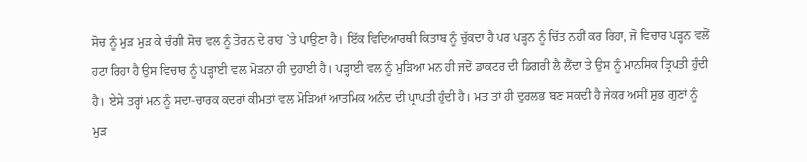ਸੋਚ ਨੂੰ ਮੁੜ ਮੁੜ ਕੇ ਚੰਗੀ ਸੋਚ ਵਲ ਨੂੰ ਤੋਰਨ ਦੇ ਰਾਹ `ਤੇ ਪਾਉਣਾ ਹੈ। ਇੱਕ ਵਿਦਿਆਰਥੀ ਕਿਤਾਬ ਨੂੰ ਚੁੱਕਦਾ ਹੈ ਪਰ ਪੜ੍ਹਨ ਨੂੰ ਚਿੱਤ ਨਹੀਂ ਕਰ ਰਿਹਾ, ਜੋ ਵਿਚਾਰ ਪੜ੍ਹਨ ਵਲੋਂ ਹਟਾ ਰਿਹਾ ਹੈ ਉਸ ਵਿਚਾਰ ਨੂੰ ਪੜ੍ਹਾਈ ਵਲ ਮੋੜਨਾ ਹੀ ਦੁਹਾਈ ਹੈ। ਪੜ੍ਹਾਈ ਵਲ ਨੂੰ ਮੁੜਿਆ ਮਨ ਹੀ ਜਦੋਂ ਡਾਕਟਰ ਦੀ ਡਿਗਰੀ ਲੈ ਲੈਂਦਾ ਤੇ ਉਸ ਨੂੰ ਮਾਨਸਿਕ ਤ੍ਰਿਪਤੀ ਹੁੰਦੀ ਹੈ। ਏਸੇ ਤਰ੍ਹਾਂ ਮਨ ਨੂੰ ਸਦਾ-ਚਾਰਕ ਕਦਰਾਂ ਕੀਮਤਾਂ ਵਲ ਮੋੜਿਆਂ ਆਤਮਿਕ ਅਨੰਦ ਦੀ ਪ੍ਰਾਪਤੀ ਹੁੰਦੀ ਹੈ। ਮਤ ਤਾਂ ਹੀ ਦੁਰਲਭ ਬਣ ਸਕਦੀ ਹੈ ਜੇਕਰ ਅਸੀਂ ਸ਼ੁਭ ਗੁਣਾਂ ਨੂੰ ਮੁੜ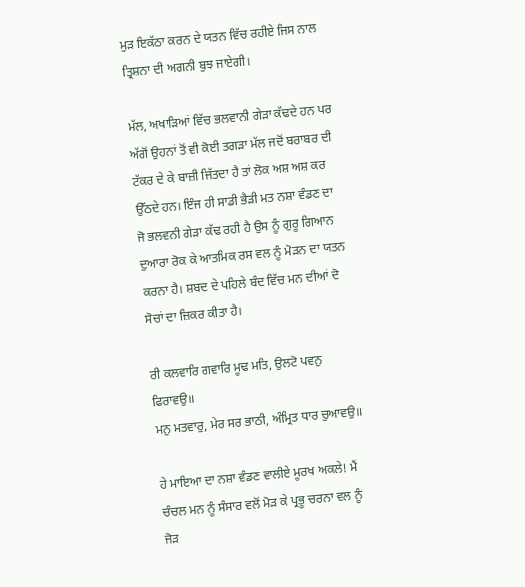ਮੁੜ ਇਕੱਠਾ ਕਰਨ ਦੇ ਯਤਨ ਵਿੱਚ ਰਹੀਏ ਜਿਸ ਨਾਲ ਤ੍ਰਿਸ਼ਨਾ ਦੀ ਅਗਨੀ ਬੁਝ ਜਾਏਗੀ।

ਮੱਲ, ਅਖਾੜਿਆਂ ਵਿੱਚ ਭਲਵਾਨੀ ਗੇੜਾ ਕੱਢਦੇ ਹਨ ਪਰ ਅੱਗੋਂ ਉਹਨਾਂ ਤੋਂ ਵੀ ਕੋਈ ਤਗੜਾ ਮੱਲ ਜਦੋਂ ਬਰਾਬਰ ਦੀ ਟੱਕਰ ਦੇ ਕੇ ਬਾਜ਼ੀ ਜਿੱਤਦਾ ਹੈ ਤਾਂ ਲੋਕ ਅਸ਼ ਅਸ਼ ਕਰ ਉੱਠਦੇ ਹਨ। ਇੰਜ ਹੀ ਸਾਡੀ ਭੈੜੀ ਮਤ ਨਸ਼ਾ ਵੰਡਣ ਦਾ ਜੋ ਭਲਵਨੀ ਗੇੜਾ ਕੱਢ ਰਹੀ ਹੈ ਉਸ ਨੂੰ ਗੁਰੂ ਗਿਆਨ ਦੁਆਰਾ ਰੋਕ ਕੇ ਆਤਮਿਕ ਰਸ ਵਲ ਨੂੰ ਮੋੜਨ ਦਾ ਯਤਨ ਕਰਨਾ ਹੈ। ਸ਼ਬਦ ਦੇ ਪਹਿਲੇ ਬੰਦ ਵਿੱਚ ਮਨ ਦੀਆਂ ਦੋ ਸੋਚਾਂ ਦਾ ਜ਼ਿਕਰ ਕੀਤਾ ਹੈ।

ਰੀ ਕਲਵਾਰਿ ਗਵਾਰਿ ਮੂਢ ਮਤਿ, ਉਲਟੋ ਪਵਨੁ ਫਿਰਾਵਉ॥
ਮਨੁ ਮਤਵਾਰੁ, ਮੇਰ ਸਰ ਭਾਠੀ, ਅੰਮ੍ਰਿਤ ਧਾਰ ਚੁਆਵਉ॥

ਹੇ ਮਾਇਆ ਦਾ ਨਸ਼ਾ ਵੰਡਣ ਵਾਲੀਏ ਮੂਰਖ ਅਕਲੇ! ਮੈਂ ਚੰਚਲ ਮਨ ਨੂੰ ਸੰਸਾਰ ਵਲੋਂ ਮੋੜ ਕੇ ਪ੍ਰਭੂ ਚਰਨਾ ਵਲ ਨੂੰ ਜੋੜ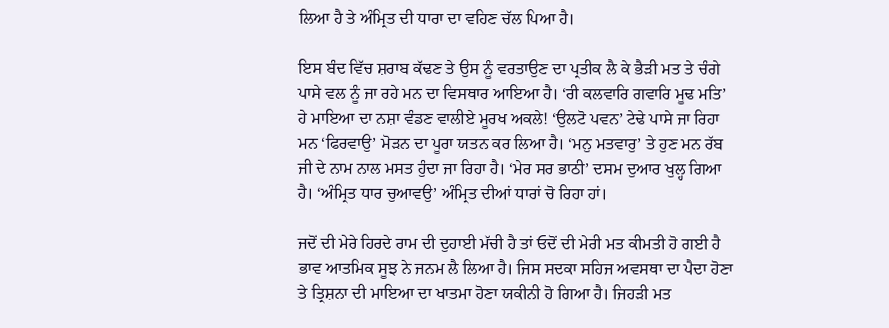ਲਿਆ ਹੈ ਤੇ ਅੰਮ੍ਰਿਤ ਦੀ ਧਾਰਾ ਦਾ ਵਹਿਣ ਚੱਲ ਪਿਆ ਹੈ।

ਇਸ ਬੰਦ ਵਿੱਚ ਸ਼ਰਾਬ ਕੱਢਣ ਤੇ ਉਸ ਨੂੰ ਵਰਤਾਉਣ ਦਾ ਪ੍ਰਤੀਕ ਲੈ ਕੇ ਭੈੜੀ ਮਤ ਤੇ ਚੰਗੇ ਪਾਸੇ ਵਲ ਨੂੰ ਜਾ ਰਹੇ ਮਨ ਦਾ ਵਿਸਥਾਰ ਆਇਆ ਹੈ। ‘ਰੀ ਕਲਵਾਰਿ ਗਵਾਰਿ ਮੂਢ ਮਤਿ’ ਹੇ ਮਾਇਆ ਦਾ ਨਸ਼ਾ ਵੰਡਣ ਵਾਲੀਏ ਮੂਰਖ ਅਕਲੇ! ‘ਉਲਟੋ ਪਵਨ’ ਟੇਢੇ ਪਾਸੇ ਜਾ ਰਿਹਾ ਮਨ ‘ਫਿਰਵਾਉ’ ਮੋੜਨ ਦਾ ਪੂਰਾ ਯਤਨ ਕਰ ਲਿਆ ਹੈ। ‘ਮਨੁ ਮਤਵਾਰੁ’ ਤੇ ਹੁਣ ਮਨ ਰੱਬ ਜੀ ਦੇ ਨਾਮ ਨਾਲ ਮਸਤ ਹੁੰਦਾ ਜਾ ਰਿਹਾ ਹੈ। ‘ਮੇਰ ਸਰ ਭਾਠੀ’ ਦਸਮ ਦੁਆਰ ਖੁਲ੍ਹ ਗਿਆ ਹੈ। ‘ਅੰਮ੍ਰਿਤ ਧਾਰ ਚੁਆਵਉ’ ਅੰਮ੍ਰਿਤ ਦੀਆਂ ਧਾਰਾਂ ਚੋ ਰਿਹਾ ਹਾਂ।

ਜਦੋਂ ਦੀ ਮੇਰੇ ਹਿਰਦੇ ਰਾਮ ਦੀ ਦੁਹਾਈ ਮੱਚੀ ਹੈ ਤਾਂ ਓਦੋਂ ਦੀ ਮੇਰੀ ਮਤ ਕੀਮਤੀ ਹੋ ਗਈ ਹੈ ਭਾਵ ਆਤਮਿਕ ਸੂਝ ਨੇ ਜਨਮ ਲੈ ਲਿਆ ਹੈ। ਜਿਸ ਸਦਕਾ ਸਹਿਜ ਅਵਸਥਾ ਦਾ ਪੈਦਾ ਹੋਣਾ ਤੇ ਤ੍ਰਿਸ਼ਨਾ ਦੀ ਮਾਇਆ ਦਾ ਖਾਤਮਾ ਹੋਣਾ ਯਕੀਨੀ ਹੋ ਗਿਆ ਹੈ। ਜਿਹੜੀ ਮਤ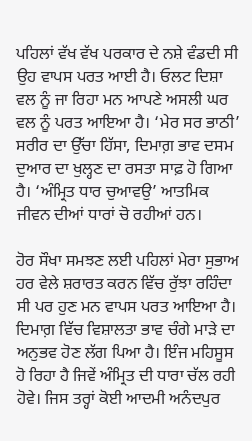ਪਹਿਲਾਂ ਵੱਖ ਵੱਖ ਪਰਕਾਰ ਦੇ ਨਸ਼ੇ ਵੰਡਦੀ ਸੀ ਉਹ ਵਾਪਸ ਪਰਤ ਆਈ ਹੈ। ਓਲਟ ਦਿਸ਼ਾ ਵਲ ਨੂੰ ਜਾ ਰਿਹਾ ਮਨ ਆਪਣੇ ਅਸਲੀ ਘਰ ਵਲ ਨੂੰ ਪਰਤ ਆਇਆ ਹੈ। ‘ਮੇਰ ਸਰ ਭਾਠੀ’ ਸਰੀਰ ਦਾ ਉੱਚਾ ਹਿੱਸਾ, ਦਿਮਾਗ਼ ਭਾਵ ਦਸਮ ਦੁਆਰ ਦਾ ਖੁਲ੍ਹਣ ਦਾ ਰਸਤਾ ਸਾਫ਼ ਹੋ ਗਿਆ ਹੈ। ‘ਅੰਮ੍ਰਿਤ ਧਾਰ ਚੁਆਵਉ’ ਆਤਮਿਕ ਜੀਵਨ ਦੀਆਂ ਧਾਰਾਂ ਚੋ ਰਹੀਆਂ ਹਨ।

ਹੋਰ ਸੌਖਾ ਸਮਝਣ ਲਈ ਪਹਿਲਾਂ ਮੇਰਾ ਸੁਭਾਅ ਹਰ ਵੇਲੇ ਸ਼ਰਾਰਤ ਕਰਨ ਵਿੱਚ ਰੁੱਝਾ ਰਹਿੰਦਾ ਸੀ ਪਰ ਹੁਣ ਮਨ ਵਾਪਸ ਪਰਤ ਆਇਆ ਹੈ। ਦਿਮਾਗ਼ ਵਿੱਚ ਵਿਸ਼ਾਲਤਾ ਭਾਵ ਚੰਗੇ ਮਾੜੇ ਦਾ ਅਨੁਭਵ ਹੋਣ ਲੱਗ ਪਿਆ ਹੈ। ਇੰਜ ਮਹਿਸੂਸ ਹੋ ਰਿਹਾ ਹੈ ਜਿਵੇਂ ਅੰਮ੍ਰਿਤ ਦੀ ਧਾਰਾ ਚੱਲ ਰਹੀ ਹੋਵੇ। ਜਿਸ ਤਰ੍ਹਾਂ ਕੋਈ ਆਦਮੀ ਅਨੰਦਪੁਰ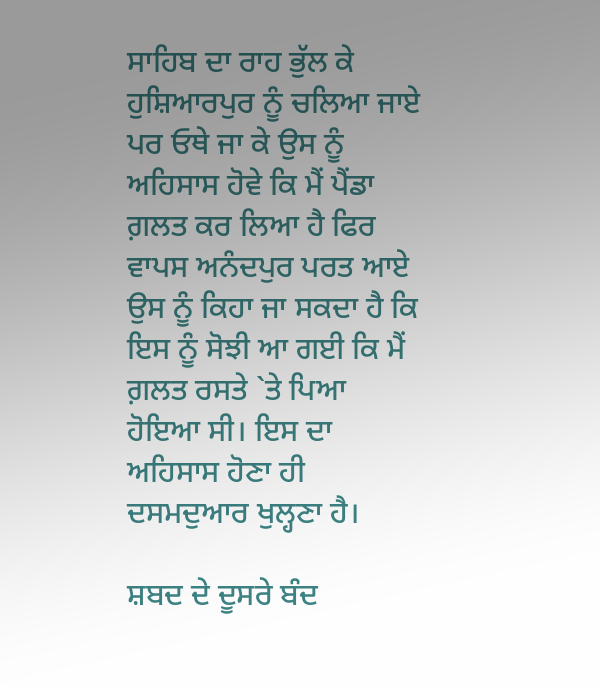ਸਾਹਿਬ ਦਾ ਰਾਹ ਭੁੱਲ ਕੇ ਹੁਸ਼ਿਆਰਪੁਰ ਨੂੰ ਚਲਿਆ ਜਾਏ ਪਰ ਓਥੇ ਜਾ ਕੇ ਉਸ ਨੂੰ ਅਹਿਸਾਸ ਹੋਵੇ ਕਿ ਮੈਂ ਪੈਂਡਾ ਗ਼ਲਤ ਕਰ ਲਿਆ ਹੈ ਫਿਰ ਵਾਪਸ ਅਨੰਦਪੁਰ ਪਰਤ ਆਏ ਉਸ ਨੂੰ ਕਿਹਾ ਜਾ ਸਕਦਾ ਹੈ ਕਿ ਇਸ ਨੂੰ ਸੋਝੀ ਆ ਗਈ ਕਿ ਮੈਂ ਗ਼ਲਤ ਰਸਤੇ `ਤੇ ਪਿਆ ਹੋਇਆ ਸੀ। ਇਸ ਦਾ ਅਹਿਸਾਸ ਹੋਣਾ ਹੀ ਦਸਮਦੁਆਰ ਖੁਲ੍ਹਣਾ ਹੈ।

ਸ਼ਬਦ ਦੇ ਦੂਸਰੇ ਬੰਦ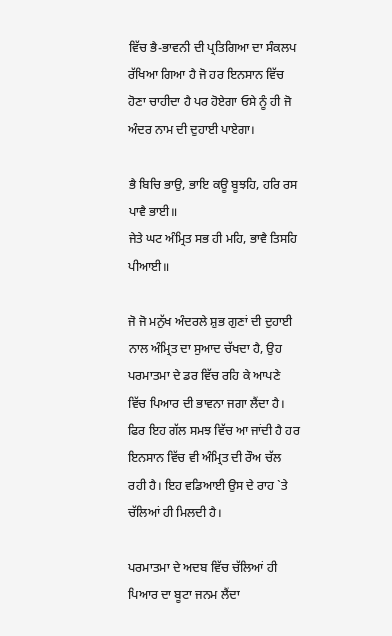ਵਿੱਚ ਭੈ-ਭਾਵਨੀ ਦੀ ਪ੍ਰਤਿਗਿਆ ਦਾ ਸੰਕਲਪ ਰੱਖਿਆ ਗਿਆ ਹੈ ਜੋ ਹਰ ਇਨਸਾਨ ਵਿੱਚ ਹੋਣਾ ਚਾਹੀਦਾ ਹੈ ਪਰ ਹੋਏਗਾ ਓਸੇ ਨੂੰ ਹੀ ਜੋ ਅੰਦਰ ਨਾਮ ਦੀ ਦੁਹਾਈ ਪਾਏਗਾ।

ਭੈ ਬਿਚਿ ਭਾਉ, ਭਾਇ ਕਊ ਬੂਝਹਿ, ਹਰਿ ਰਸ ਪਾਵੈ ਭਾਈ॥
ਜੇਤੇ ਘਟ ਅੰਮ੍ਰਿਤ ਸਭ ਹੀ ਮਹਿ, ਭਾਵੈ ਤਿਸਹਿ ਪੀਆਈ॥

ਜੋ ਜੋ ਮਨੁੱਖ ਅੰਦਰਲੇ ਸ਼ੁਭ ਗੁਣਾਂ ਦੀ ਦੁਹਾਈ ਨਾਲ ਅੰਮ੍ਰਿਤ ਦਾ ਸੁਆਦ ਚੱਖਦਾ ਹੈ, ਉਹ ਪਰਮਾਤਮਾ ਦੇ ਡਰ ਵਿੱਚ ਰਹਿ ਕੇ ਆਪਣੇ ਵਿੱਚ ਪਿਆਰ ਦੀ ਭਾਵਨਾ ਜਗਾ ਲੈਂਦਾ ਹੈ। ਫਿਰ ਇਹ ਗੱਲ ਸਮਝ ਵਿੱਚ ਆ ਜਾਂਦੀ ਹੈ ਹਰ ਇਨਸਾਨ ਵਿੱਚ ਵੀ ਅੰਮ੍ਰਿਤ ਦੀ ਰੌਅ ਚੱਲ ਰਹੀ ਹੈ। ਇਹ ਵਡਿਆਈ ਉਸ ਦੇ ਰਾਹ `ਤੇ ਚੱਲਿਆਂ ਹੀ ਮਿਲਦੀ ਹੈ।

ਪਰਮਾਤਮਾ ਦੇ ਅਦਬ ਵਿੱਚ ਚੱਲਿਆਂ ਹੀ ਪਿਆਰ ਦਾ ਬੂਟਾ ਜਨਮ ਲੈਂਦਾ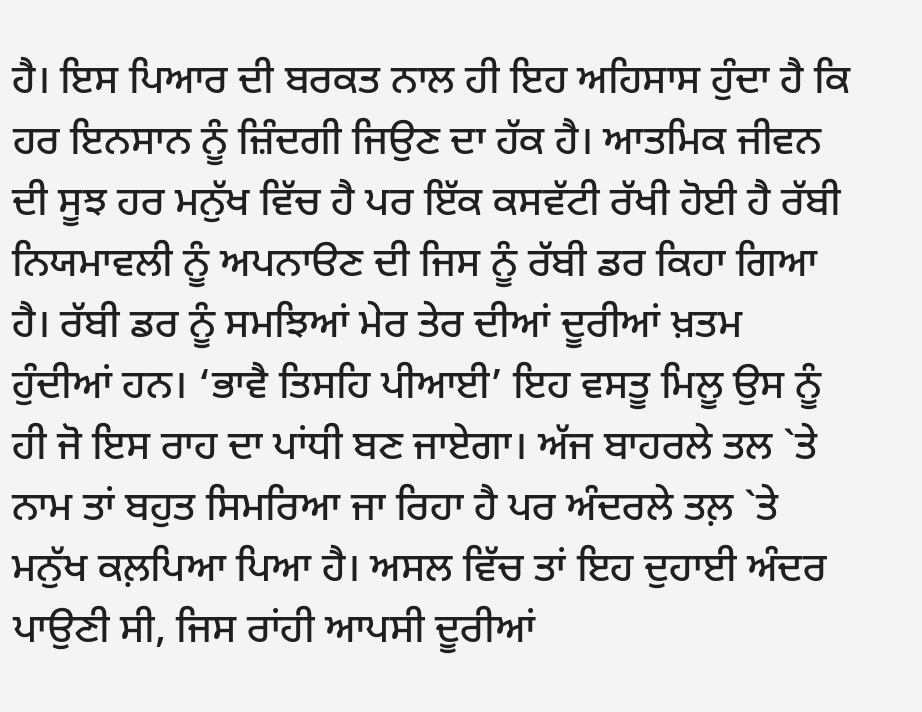ਹੈ। ਇਸ ਪਿਆਰ ਦੀ ਬਰਕਤ ਨਾਲ ਹੀ ਇਹ ਅਹਿਸਾਸ ਹੁੰਦਾ ਹੈ ਕਿ ਹਰ ਇਨਸਾਨ ਨੂੰ ਜ਼ਿੰਦਗੀ ਜਿਉਣ ਦਾ ਹੱਕ ਹੈ। ਆਤਮਿਕ ਜੀਵਨ ਦੀ ਸੂਝ ਹਰ ਮਨੁੱਖ ਵਿੱਚ ਹੈ ਪਰ ਇੱਕ ਕਸਵੱਟੀ ਰੱਖੀ ਹੋਈ ਹੈ ਰੱਬੀ ਨਿਯਮਾਵਲੀ ਨੂੰ ਅਪਨਾੳਣ ਦੀ ਜਿਸ ਨੂੰ ਰੱਬੀ ਡਰ ਕਿਹਾ ਗਿਆ ਹੈ। ਰੱਬੀ ਡਰ ਨੂੰ ਸਮਝਿਆਂ ਮੇਰ ਤੇਰ ਦੀਆਂ ਦੂਰੀਆਂ ਖ਼ਤਮ ਹੁੰਦੀਆਂ ਹਨ। ‘ਭਾਵੈ ਤਿਸਹਿ ਪੀਆਈ’ ਇਹ ਵਸਤੂ ਮਿਲੂ ਉਸ ਨੂੰ ਹੀ ਜੋ ਇਸ ਰਾਹ ਦਾ ਪਾਂਧੀ ਬਣ ਜਾਏਗਾ। ਅੱਜ ਬਾਹਰਲੇ ਤਲ `ਤੇ ਨਾਮ ਤਾਂ ਬਹੁਤ ਸਿਮਰਿਆ ਜਾ ਰਿਹਾ ਹੈ ਪਰ ਅੰਦਰਲੇ ਤਲ਼ `ਤੇ ਮਨੁੱਖ ਕਲ਼ਪਿਆ ਪਿਆ ਹੈ। ਅਸਲ ਵਿੱਚ ਤਾਂ ਇਹ ਦੁਹਾਈ ਅੰਦਰ ਪਾਉਣੀ ਸੀ, ਜਿਸ ਰਾਂਹੀ ਆਪਸੀ ਦੂਰੀਆਂ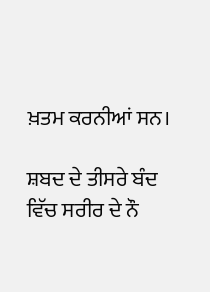ਖ਼ਤਮ ਕਰਨੀਆਂ ਸਨ।

ਸ਼ਬਦ ਦੇ ਤੀਸਰੇ ਬੰਦ ਵਿੱਚ ਸਰੀਰ ਦੇ ਨੌ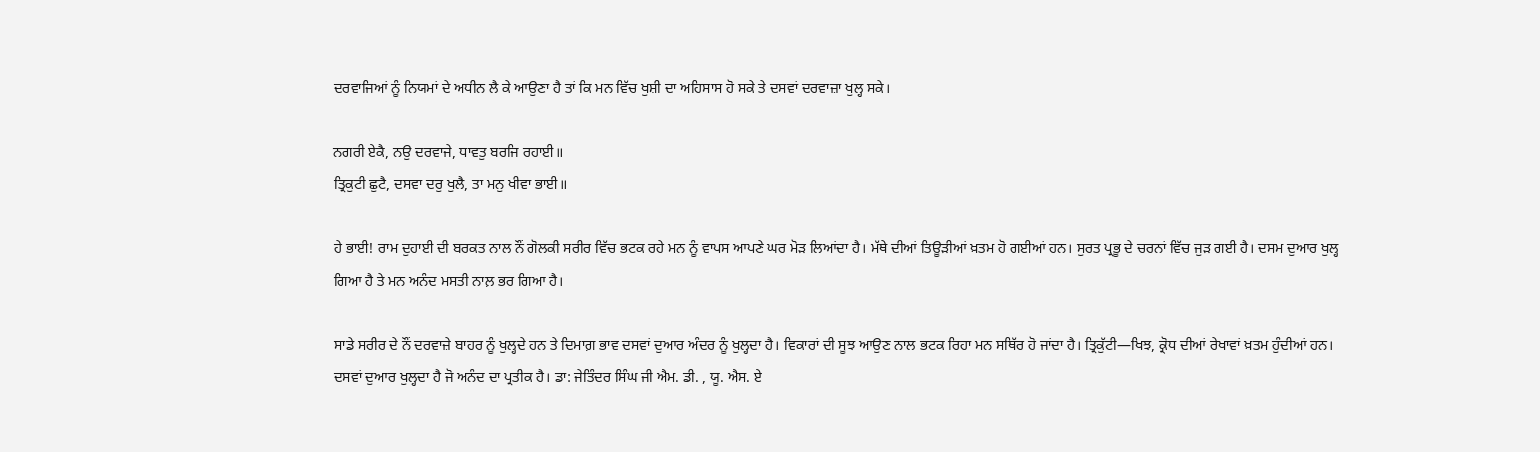ਦਰਵਾਜਿਆਂ ਨੂੰ ਨਿਯਮਾਂ ਦੇ ਅਧੀਨ ਲੈ ਕੇ ਆਉਣਾ ਹੈ ਤਾਂ ਕਿ ਮਨ ਵਿੱਚ ਖੁਸ਼ੀ ਦਾ ਅਹਿਸਾਸ ਹੋ ਸਕੇ ਤੇ ਦਸਵਾਂ ਦਰਵਾਜ਼ਾ ਖੁਲ੍ਹ ਸਕੇ।

ਨਗਰੀ ਏਕੈ, ਨਉ ਦਰਵਾਜੇ, ਧਾਵਤੁ ਬਰਜਿ ਰਹਾਈ॥
ਤ੍ਰਿਕੁਟੀ ਛੁਟੈ, ਦਸਵਾ ਦਰੁ ਖੁਲੈ, ਤਾ ਮਨੁ ਖੀਵਾ ਭਾਈ॥

ਹੇ ਭਾਈ! ਰਾਮ ਦੁਹਾਈ ਦੀ ਬਰਕਤ ਨਾਲ ਨੌਂ ਗੋਲਕੀ ਸਰੀਰ ਵਿੱਚ ਭਟਕ ਰਹੇ ਮਨ ਨੂੰ ਵਾਪਸ ਆਪਣੇ ਘਰ ਮੋੜ ਲਿਆਂਦਾ ਹੈ। ਮੱਥੇ ਦੀਆਂ ਤਿਊੜੀਆਂ ਖ਼ਤਮ ਹੋ ਗਈਆਂ ਹਨ। ਸੁਰਤ ਪ੍ਰਭੂ ਦੇ ਚਰਨਾਂ ਵਿੱਚ ਜੁੜ ਗਈ ਹੈ। ਦਸਮ ਦੁਆਰ ਖੁਲ੍ਹ ਗਿਆ ਹੈ ਤੇ ਮਨ ਅਨੰਦ ਮਸਤੀ ਨਾਲ਼ ਭਰ ਗਿਆ ਹੈ।

ਸਾਡੇ ਸਰੀਰ ਦੇ ਨੌਂ ਦਰਵਾਜ਼ੇ ਬਾਹਰ ਨੂੰ ਖੁਲ੍ਹਦੇ ਹਨ ਤੇ ਦਿਮਾਗ਼ ਭਾਵ ਦਸਵਾਂ ਦੁਆਰ ਅੰਦਰ ਨੂੰ ਖੁਲ੍ਹਦਾ ਹੈ। ਵਿਕਾਰਾਂ ਦੀ ਸੂਝ ਆਉਣ ਨਾਲ ਭਟਕ ਰਿਹਾ ਮਨ ਸਥਿੱਰ ਹੋ ਜਾਂਦਾ ਹੈ। ਤ੍ਰਿਕੁੱਟੀ—ਖਿਝ, ਕ੍ਰੋਧ ਦੀਆਂ ਰੇਖਾਵਾਂ ਖ਼ਤਮ ਹੁੰਦੀਆਂ ਹਨ। ਦਸਵਾਂ ਦੁਆਰ ਖੁਲ੍ਹਦਾ ਹੈ ਜੋ ਅਨੰਦ ਦਾ ਪ੍ਰਤੀਕ ਹੈ। ਡਾ: ਜੇਤਿੰਦਰ ਸਿੰਘ ਜੀ ਐਮ. ਡੀ. , ਯੂ. ਐਸ. ਏ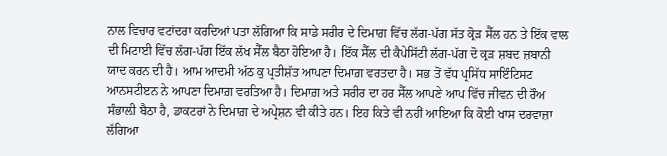ਨਾਲ ਵਿਚਾਰ ਵਟਾਂਦਰਾ ਕਰਦਿਆਂ ਪਤਾ ਲੱਗਿਆ ਕਿ ਸਾਡੇ ਸਰੀਰ ਦੇ ਦਿਮਾਗ਼ ਵਿੱਚ ਲੱਗ-ਪੱਗ ਸੱਤ ਕ੍ਰੋੜ ਸੈੱਲ ਹਨ ਤੇ ਇੱਕ ਵਾਲ ਦੀ ਮਿਟਾਈ ਵਿੱਚ ਲੱਗ-ਪੱਗ ਇੱਕ ਲੱਖ ਸੈੱਲ ਬੈਠਾ ਹੋਇਆ ਹੈ। ਇੱਕ ਸੈੱਲ ਦੀ ਕੈਪੇਸਿੱਟੀ ਲੱਗ-ਪੱਗ ਦੋ ਕ੍ਰੜ ਸ਼ਬਦ ਜ਼ਬਾਨੀ ਯਾਦ ਕਰਨ ਦੀ ਹੈ। ਆਮ ਆਦਮੀ ਅੱਠ ਕੁ ਪ੍ਰਤੀਸ਼ੱਤ ਆਪਣਾ ਦਿਮਾਗ਼ ਵਰਤਦਾ ਹੈ। ਸਭ ਤੋਂ ਵੱਧ ਪ੍ਰਸਿੱਧ ਸਾਇੰਟਿਸਟ ਆਨਸਟੀੲਨ ਨੇ ਆਪਣਾ ਦਿਮਾਗ਼ ਵਰਤਿਆ ਹੈ। ਦਿਮਾਗ਼ ਅਤੇ ਸਰੀਰ ਦਾ ਹਰ ਸੈੱਲ ਆਪਣੇ ਆਪ ਵਿੱਚ ਜੀਵਨ ਦੀ ਰੌਅ ਸੰਭਾਲ਼ੀ ਬੈਠਾ ਹੈ, ਡਾਕਟਰਾਂ ਨੇ ਦਿਮਾਗ਼ ਦੇ ਅਪ੍ਰੇਸ਼ਨ ਵੀ ਕੀਤੇ ਹਨ। ਇਹ ਕਿਤੇ ਵੀ ਨਹੀਂ ਆਇਆ ਕਿ ਕੋਈ ਖਾਸ ਦਰਵਾਜ਼ਾ ਲੱਗਿਆ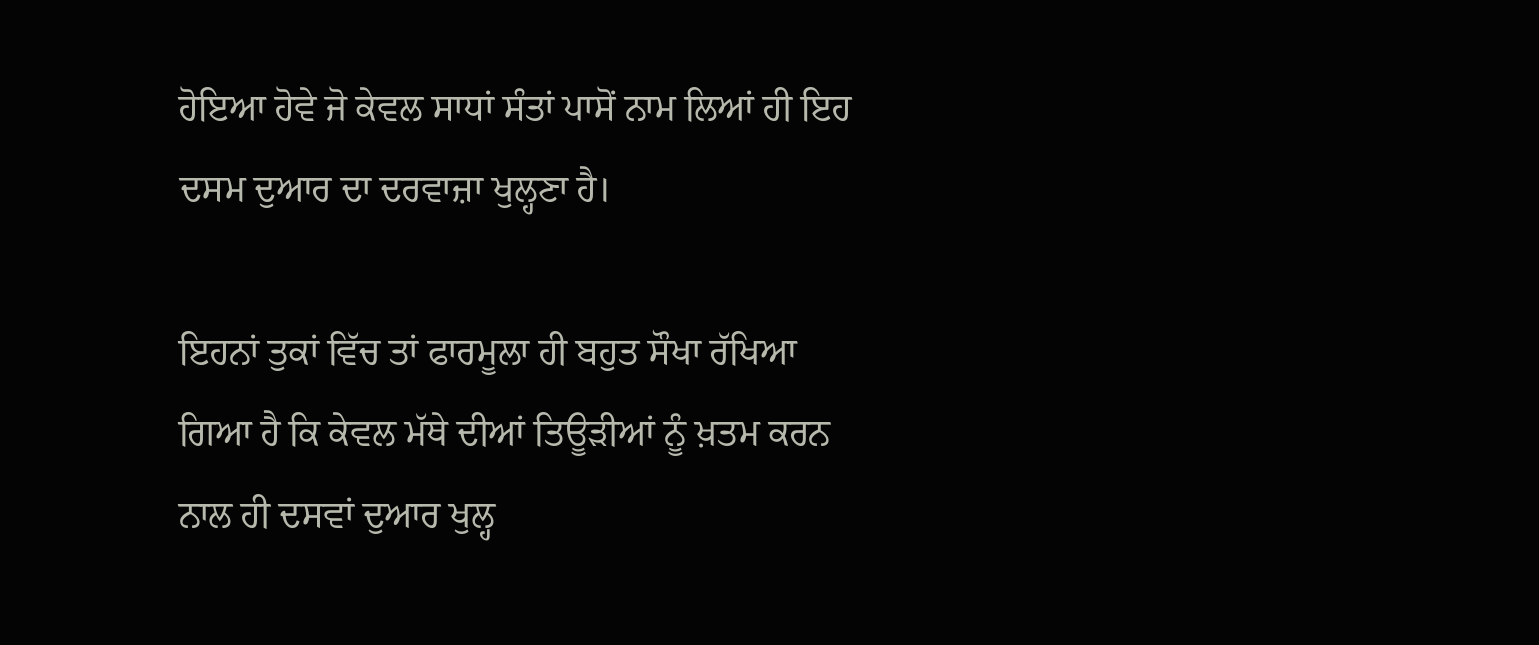ਹੋਇਆ ਹੋਵੇ ਜੋ ਕੇਵਲ ਸਾਧਾਂ ਸੰਤਾਂ ਪਾਸੋਂ ਨਾਮ ਲਿਆਂ ਹੀ ਇਹ ਦਸਮ ਦੁਆਰ ਦਾ ਦਰਵਾਜ਼ਾ ਖੁਲ੍ਹਣਾ ਹੈ।

ਇਹਨਾਂ ਤੁਕਾਂ ਵਿੱਚ ਤਾਂ ਫਾਰਮੂਲਾ ਹੀ ਬਹੁਤ ਸੌਖਾ ਰੱਖਿਆ ਗਿਆ ਹੈ ਕਿ ਕੇਵਲ ਮੱਥੇ ਦੀਆਂ ਤਿਊੜੀਆਂ ਨੂੰ ਖ਼ਤਮ ਕਰਨ ਨਾਲ ਹੀ ਦਸਵਾਂ ਦੁਆਰ ਖੁਲ੍ਹ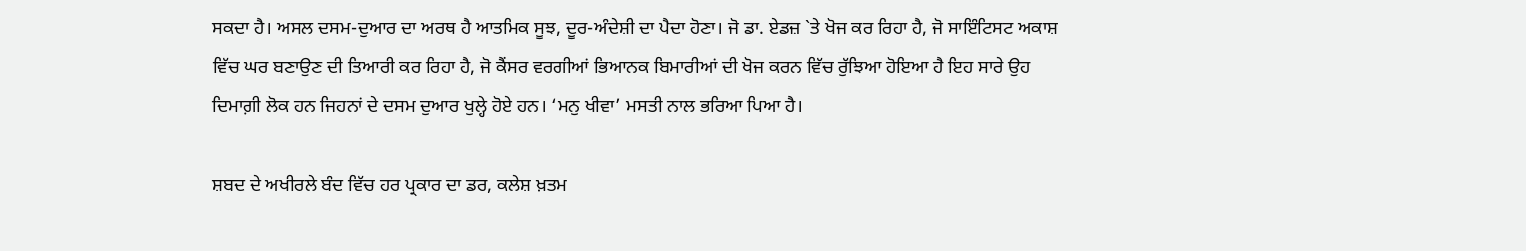ਸਕਦਾ ਹੈ। ਅਸਲ ਦਸਮ-ਦੁਆਰ ਦਾ ਅਰਥ ਹੈ ਆਤਮਿਕ ਸੂਝ, ਦੂਰ-ਅੰਦੇਸ਼ੀ ਦਾ ਪੈਦਾ ਹੋਣਾ। ਜੋ ਡਾ. ਏਡਜ਼ `ਤੇ ਖੋਜ ਕਰ ਰਿਹਾ ਹੈ, ਜੋ ਸਾਇੰਟਿਸਟ ਅਕਾਸ਼ ਵਿੱਚ ਘਰ ਬਣਾਉਣ ਦੀ ਤਿਆਰੀ ਕਰ ਰਿਹਾ ਹੈ, ਜੋ ਕੈਂਸਰ ਵਰਗੀਆਂ ਭਿਆਨਕ ਬਿਮਾਰੀਆਂ ਦੀ ਖੋਜ ਕਰਨ ਵਿੱਚ ਰੁੱਝਿਆ ਹੋਇਆ ਹੈ ਇਹ ਸਾਰੇ ਉਹ ਦਿਮਾਗ਼ੀ ਲੋਕ ਹਨ ਜਿਹਨਾਂ ਦੇ ਦਸਮ ਦੁਆਰ ਖੁਲ੍ਹੇ ਹੋਏ ਹਨ। ‘ਮਨੁ ਖੀਵਾ’ ਮਸਤੀ ਨਾਲ ਭਰਿਆ ਪਿਆ ਹੈ।

ਸ਼ਬਦ ਦੇ ਅਖੀਰਲੇ ਬੰਦ ਵਿੱਚ ਹਰ ਪ੍ਰਕਾਰ ਦਾ ਡਰ, ਕਲੇਸ਼ ਖ਼ਤਮ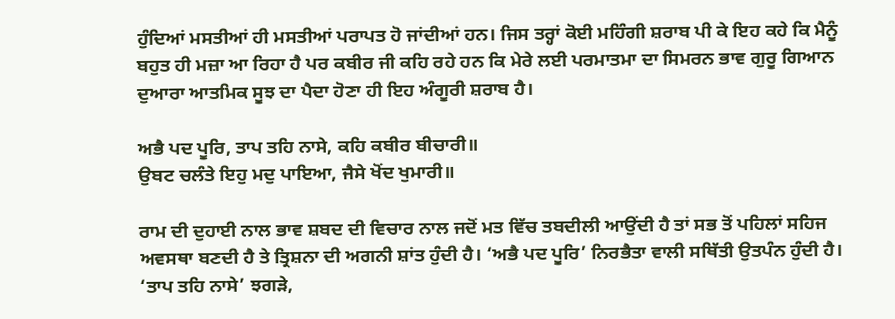ਹੁੰਦਿਆਂ ਮਸਤੀਆਂ ਹੀ ਮਸਤੀਆਂ ਪਰਾਪਤ ਹੋ ਜਾਂਦੀਆਂ ਹਨ। ਜਿਸ ਤਰ੍ਹਾਂ ਕੋਈ ਮਹਿੰਗੀ ਸ਼ਰਾਬ ਪੀ ਕੇ ਇਹ ਕਹੇ ਕਿ ਮੈਨੂੰ ਬਹੁਤ ਹੀ ਮਜ਼ਾ ਆ ਰਿਹਾ ਹੈ ਪਰ ਕਬੀਰ ਜੀ ਕਹਿ ਰਹੇ ਹਨ ਕਿ ਮੇਰੇ ਲਈ ਪਰਮਾਤਮਾ ਦਾ ਸਿਮਰਨ ਭਾਵ ਗੁਰੂ ਗਿਆਨ ਦੁਆਰਾ ਆਤਮਿਕ ਸੂਝ ਦਾ ਪੈਦਾ ਹੋਣਾ ਹੀ ਇਹ ਅੰਗੂਰੀ ਸ਼ਰਾਬ ਹੈ।

ਅਭੈ ਪਦ ਪੂਰਿ, ਤਾਪ ਤਹਿ ਨਾਸੇ, ਕਹਿ ਕਬੀਰ ਬੀਚਾਰੀ॥
ਉਬਟ ਚਲੰਤੇ ਇਹੁ ਮਦੁ ਪਾਇਆ, ਜੈਸੇ ਖੋਂਦ ਖੁਮਾਰੀ॥

ਰਾਮ ਦੀ ਦੁਹਾਈ ਨਾਲ ਭਾਵ ਸ਼ਬਦ ਦੀ ਵਿਚਾਰ ਨਾਲ ਜਦੋਂ ਮਤ ਵਿੱਚ ਤਬਦੀਲੀ ਆਉਂਦੀ ਹੈ ਤਾਂ ਸਭ ਤੋਂ ਪਹਿਲਾਂ ਸਹਿਜ ਅਵਸਥਾ ਬਣਦੀ ਹੈ ਤੇ ਤ੍ਰਿਸ਼ਨਾ ਦੀ ਅਗਨੀ ਸ਼ਾਂਤ ਹੁੰਦੀ ਹੈ। ‘ਅਭੈ ਪਦ ਪੂਰਿ’ ਨਿਰਭੈਤਾ ਵਾਲੀ ਸਥਿੱਤੀ ਉਤਪੰਨ ਹੁੰਦੀ ਹੈ। ‘ਤਾਪ ਤਹਿ ਨਾਸੇ’ ਝਗੜੇ,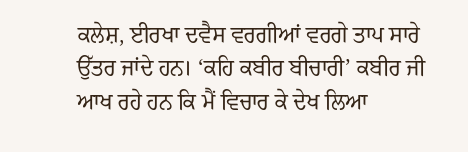ਕਲੇਸ਼, ਈਰਖਾ ਦਵੈਸ ਵਰਗੀਆਂ ਵਰਗੇ ਤਾਪ ਸਾਰੇ ਉੱਤਰ ਜਾਂਦੇ ਹਨ। ‘ਕਹਿ ਕਬੀਰ ਬੀਚਾਰੀ’ ਕਬੀਰ ਜੀ ਆਖ ਰਹੇ ਹਨ ਕਿ ਮੈਂ ਵਿਚਾਰ ਕੇ ਦੇਖ ਲਿਆ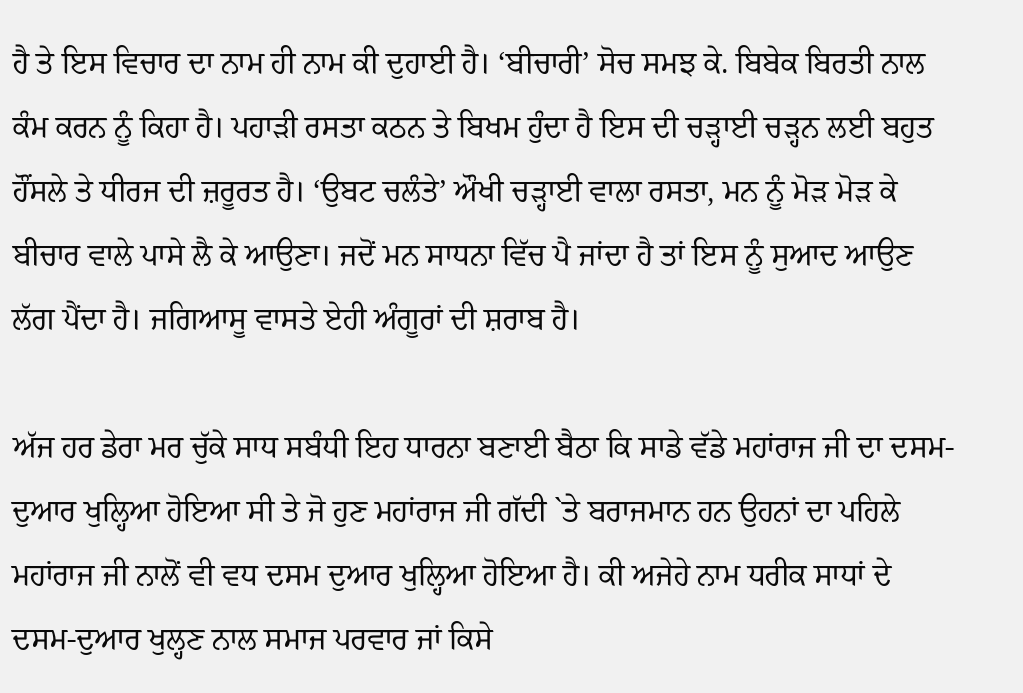ਹੈ ਤੇ ਇਸ ਵਿਚਾਰ ਦਾ ਨਾਮ ਹੀ ਨਾਮ ਕੀ ਦੁਹਾਈ ਹੈ। ‘ਬੀਚਾਰੀ’ ਸੋਚ ਸਮਝ ਕੇ. ਬਿਬੇਕ ਬਿਰਤੀ ਨਾਲ ਕੰਮ ਕਰਨ ਨੂੰ ਕਿਹਾ ਹੈ। ਪਹਾੜੀ ਰਸਤਾ ਕਠਨ ਤੇ ਬਿਖਮ ਹੁੰਦਾ ਹੈ ਇਸ ਦੀ ਚੜ੍ਹਾਈ ਚੜ੍ਹਨ ਲਈ ਬਹੁਤ ਹੌਂਸਲੇ ਤੇ ਧੀਰਜ ਦੀ ਜ਼ਰੂਰਤ ਹੈ। ‘ਉਬਟ ਚਲੰਤੇ’ ਔਖੀ ਚੜ੍ਹਾਈ ਵਾਲਾ ਰਸਤਾ, ਮਨ ਨੂੰ ਮੋੜ ਮੋੜ ਕੇ ਬੀਚਾਰ ਵਾਲੇ ਪਾਸੇ ਲੈ ਕੇ ਆਉਣਾ। ਜਦੋਂ ਮਨ ਸਾਧਨਾ ਵਿੱਚ ਪੈ ਜਾਂਦਾ ਹੈ ਤਾਂ ਇਸ ਨੂੰ ਸੁਆਦ ਆਉਣ ਲੱਗ ਪੈਂਦਾ ਹੈ। ਜਗਿਆਸੂ ਵਾਸਤੇ ਏਹੀ ਅੰਗੂਰਾਂ ਦੀ ਸ਼ਰਾਬ ਹੈ।

ਅੱਜ ਹਰ ਡੇਰਾ ਮਰ ਚੁੱਕੇ ਸਾਧ ਸਬੰਧੀ ਇਹ ਧਾਰਨਾ ਬਣਾਈ ਬੈਠਾ ਕਿ ਸਾਡੇ ਵੱਡੇ ਮਹਾਂਰਾਜ ਜੀ ਦਾ ਦਸਮ-ਦੁਆਰ ਖੁਲ੍ਹਿਆ ਹੋਇਆ ਸੀ ਤੇ ਜੋ ਹੁਣ ਮਹਾਂਰਾਜ ਜੀ ਗੱਦੀ `ਤੇ ਬਰਾਜਮਾਨ ਹਨ ਉਹਨਾਂ ਦਾ ਪਹਿਲੇ ਮਹਾਂਰਾਜ ਜੀ ਨਾਲੋਂ ਵੀ ਵਧ ਦਸਮ ਦੁਆਰ ਖੁਲ੍ਹਿਆ ਹੋਇਆ ਹੈ। ਕੀ ਅਜੇਹੇ ਨਾਮ ਧਰੀਕ ਸਾਧਾਂ ਦੇ ਦਸਮ-ਦੁਆਰ ਖੁਲ੍ਹਣ ਨਾਲ ਸਮਾਜ ਪਰਵਾਰ ਜਾਂ ਕਿਸੇ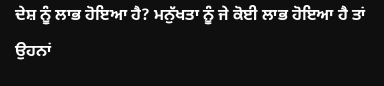ਦੇਸ਼ ਨੂੰ ਲਾਭ ਹੋਇਆ ਹੈ? ਮਨੁੱਖਤਾ ਨੂੰ ਜੇ ਕੋਈ ਲਾਭ ਹੋਇਆ ਹੈ ਤਾਂ ਉਹਨਾਂ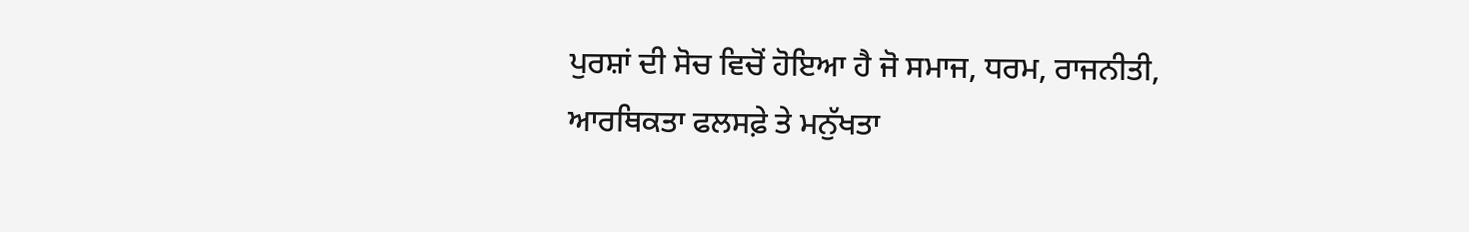ਪੁਰਸ਼ਾਂ ਦੀ ਸੋਚ ਵਿਚੋਂ ਹੋਇਆ ਹੈ ਜੋ ਸਮਾਜ, ਧਰਮ, ਰਾਜਨੀਤੀ, ਆਰਥਿਕਤਾ ਫਲਸਫ਼ੇ ਤੇ ਮਨੁੱਖਤਾ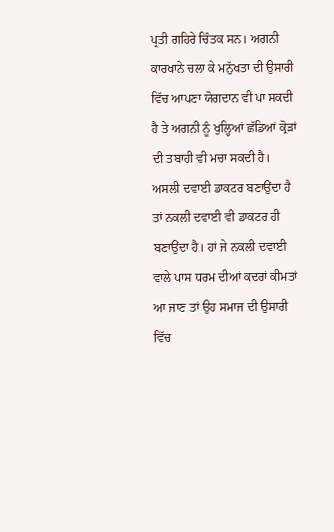ਪ੍ਰਤੀ ਗਹਿਰੇ ਚਿੰਤਕ ਸਨ। ਅਗਨੀ ਕਾਰਖਾਨੇ ਚਲਾ ਕੇ ਮਨੁੱਖਤਾ ਦੀ ਉਸਾਰੀ ਵਿੱਚ ਆਪਣਾ ਯੋਗਦਾਨ ਵੀ ਪਾ ਸਕਦੀ ਹੈ ਤੇ ਅਗਨੀ ਨੂੰ ਖੁਲ੍ਹਿਆਂ ਛੱਡਿਆਂ ਕ੍ਰੋੜਾਂ ਦੀ ਤਬਾਹੀ ਵੀ ਮਚਾ ਸਕਦੀ ਹੈ। ਅਸਲੀ ਦਵਾਈ ਡਾਕਟਰ ਬਣਾਉਂਦਾ ਹੈ ਤਾਂ ਨਕਲੀ ਦਵਾਈ ਵੀ ਡਾਕਟਰ ਹੀ ਬਣਾਉਂਦਾ ਹੈ। ਹਾਂ ਜੇ ਨਕਲੀ ਦਵਾਈ ਵਾਲੇ ਪਾਸ ਧਰਮ ਦੀਆਂ ਕਦਰਾਂ ਕੀਮਤਾਂ ਆ ਜਾਣ ਤਾਂ ਉਹ ਸਮਾਜ ਦੀ ਉਸਾਰੀ ਵਿੱਚ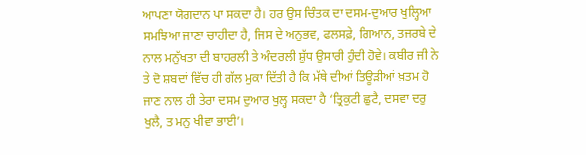ਆਪਣਾ ਯੋਗਦਾਨ ਪਾ ਸਕਦਾ ਹੈ। ਹਰ ਉਸ ਚਿੰਤਕ ਦਾ ਦਸਮ-ਦੁਆਰ ਖੁਲ੍ਹਿਆ ਸਮਝਿਆ ਜਾਣਾ ਚਾਹੀਦਾ ਹੈ, ਜਿਸ ਦੇ ਅਨੁਭਵ, ਫਲਸਫ਼ੇ, ਗਿਆਨ, ਤਜਰਬੇ ਦੇ ਨਾਲ ਮਨੁੱਖਤਾ ਦੀ ਬਾਹਰਲੀ ਤੇ ਅੰਦਰਲੀ ਸ਼ੁੱਧ ਉਸਾਰੀ ਹੁੰਦੀ ਹੋਵੇ। ਕਬੀਰ ਜੀ ਨੇ ਤੇ ਦੋ ਸ਼ਬਦਾਂ ਵਿੱਚ ਹੀ ਗੱਲ ਮੁਕਾ ਦਿੱਤੀ ਹੈ ਕਿ ਮੱਥੇ ਦੀਆਂ ਤਿਊੜੀਆਂ ਖ਼ਤਮ ਹੋ ਜਾਣ ਨਾਲ ਹੀ ਤੇਰਾ ਦਸਮ ਦੁਆਰ ਖੁਲ੍ਹ ਸਕਦਾ ਹੈ ‘ਤ੍ਰਿਕੁਟੀ ਛੁਟੈ, ਦਸਵਾ ਦਰੁ ਖੁਲੈ, ਤ ਮਨੁ ਖੀਵਾ ਭਾਈ’।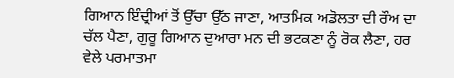ਗਿਆਨ ਇੰਦ੍ਰੀਆਂ ਤੋਂ ਉੱਚਾ ਉੱਠ ਜਾਣਾ, ਆਤਮਿਕ ਅਡੋਲਤਾ ਦੀ ਰੌਅ ਦਾ ਚੱਲ ਪੈਣਾ, ਗੁਰੂ ਗਿਆਨ ਦੁਆਰਾ ਮਨ ਦੀ ਭਟਕਣਾ ਨੂੰ ਰੋਕ ਲੈਣਾ, ਹਰ ਵੇਲੇ ਪਰਮਾਤਮਾ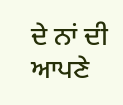ਦੇ ਨਾਂ ਦੀ ਆਪਣੇ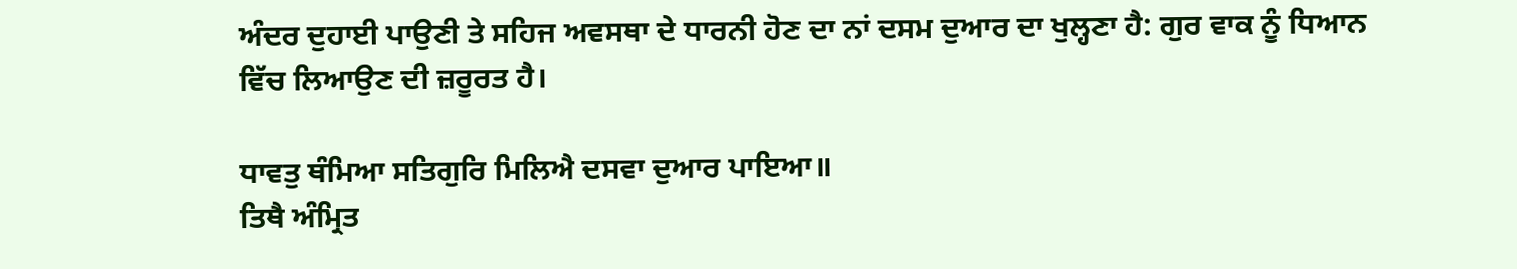ਅੰਦਰ ਦੁਹਾਈ ਪਾਉਣੀ ਤੇ ਸਹਿਜ ਅਵਸਥਾ ਦੇ ਧਾਰਨੀ ਹੋਣ ਦਾ ਨਾਂ ਦਸਮ ਦੁਆਰ ਦਾ ਖੁਲ੍ਹਣਾ ਹੈ: ਗੁਰ ਵਾਕ ਨੂੰ ਧਿਆਨ ਵਿੱਚ ਲਿਆਉਣ ਦੀ ਜ਼ਰੂਰਤ ਹੈ।

ਧਾਵਤੁ ਥੰਮਿਆ ਸਤਿਗੁਰਿ ਮਿਲਿਐ ਦਸਵਾ ਦੁਆਰ ਪਾਇਆ॥
ਤਿਥੈ ਅੰਮ੍ਰਿਤ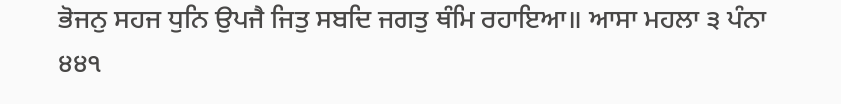ਭੋਜਨੁ ਸਹਜ ਧੁਨਿ ਉਪਜੈ ਜਿਤੁ ਸਬਦਿ ਜਗਤੁ ਥੰਮਿ ਰਹਾਇਆ॥ ਆਸਾ ਮਹਲਾ ੩ ਪੰਨਾ ੪੪੧